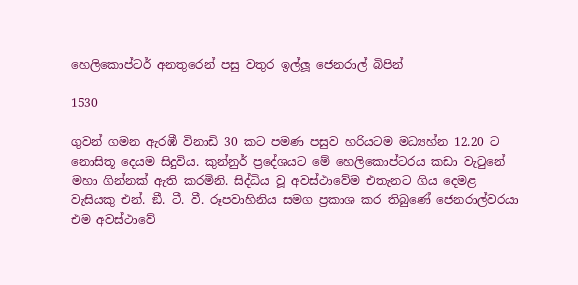හෙලිකොප්ටර් අනතුරෙන් පසු වතුර ඉල්ලූ ජෙනරාල් බිපින්

1530

ගුවන් ගමන ඇරඹී විනාඩි 30 කට පමණ පසුව හරියටම මධ්‍යහ්න 12.20 ට නොසිතූ දෙයම සිදුවිය. කුන්නුර් ප්‍රදේශයට මේ හෙලිකොප්ටරය කඩා වැටුනේ මහා ගින්නක් ඇති කරමිනි. සිද්ධිය වූ අවස්ථාවේම එතැනට ගිය දෙමළ වැසියකු එන්. ඞී. ටී. වී. රූපවාහිනිය සමග ප්‍රකාශ කර තිබුණේ ජෙනරාල්වරයා එම අවස්ථාවේ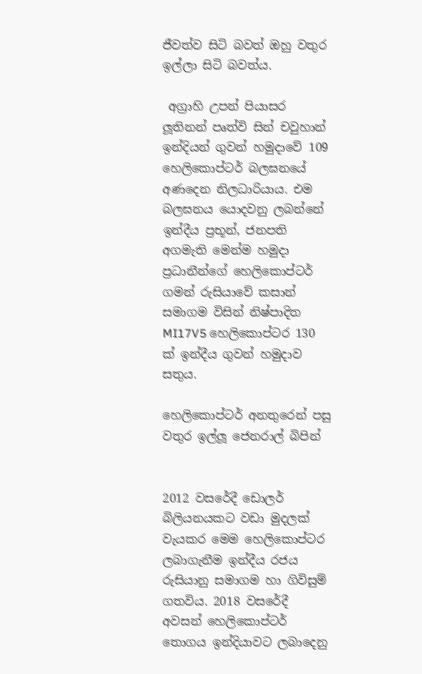ජීවත්ව සිටි බවත් ඔහු වතුර ඉල්ලා සිටි බවත්ය.

 අග්‍රාහි උපන් පියාසර ලූතිනන් පෘත්වි සින් චවුහාන් ඉන්දියන් ගුවන් හමුදාවේ 109 හෙලිකොප්ටර් බලඝනයේ අණදෙන නිලධාරියාය. එම බලඝනය යොදවනු ලබන්නේ ඉන්දීය ප්‍රභූන්, ජනපති අගමැති මෙන්ම හමුදා ප්‍රධානීන්ගේ හෙලිකොප්ටර් ගමන් රුසියාවේ කසාන් සමාගම විසින් නිෂ්පාදිත MI17V5 හෙලිකොප්ටර 130 ක් ඉන්දීය ගුවන් හමුදාව සතුය.

හෙලිකොප්ටර් අනතුරෙන් පසු වතුර ඉල්ලූ ජෙනරාල් බිපින්


2012 වසරේදී ඩොලර් බිලියනයකට වඩා මුදලක් වැයකර මෙම හෙලිකොප්ටර ලබාගැනීම ඉන්දීය රජය රුසියානු සමාගම හා ගිවිසුම් ගතවිය. 2018 වසරේදී අවසන් හෙලිකොප්ටර් තොගය ඉන්දියාවට ලබාදෙනු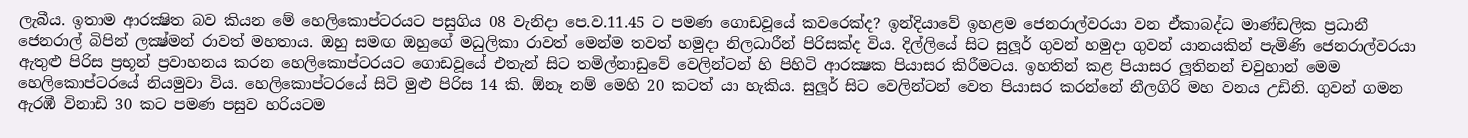ලැබීය. ඉතාම ආරක්‍ෂිත බව කියන මේ හෙලිකොප්ටරයට පසුගිය 08 වැනිදා පෙ.ව.11.45 ට පමණ ගොඩවූයේ කවරෙක්ද? ඉන්දියාවේ ඉහළම ජෙනරාල්වරයා වන ඒකාබද්ධ මාණ්ඩලික ප්‍රධානී ජෙනරාල් බිපින් ලක්‍ෂ්මන් රාවත් මහතාය. ඔහු සමඟ ඔහුගේ මධුලිකා රාවත් මෙන්ම තවත් හමුදා නිලධාරීන් පිරිසක්ද විය. දිල්ලියේ සිට සුලූර් ගුවන් හමුදා ගුවන් යානයකින් පැමිණි ජෙනරාල්වරයා ඇතුළු පිරිස ප්‍රභූන් ප්‍රවාහනය කරන හෙලිකොප්ටරයට ගොඩවූයේ එතැන් සිට තමිල්නාඩුවේ වෙලින්ටන් හි පිහිටි ආරක්‍ෂක පියාසර කිරීමටය. ඉහතින් කළ පියාසර ලූතිනන් චවුහාන් මෙම හෙලිකොප්ටරයේ නියමුවා විය. හෙලිකොප්ටරයේ සිටි මුළු පිරිස 14 කි. ඕනෑ නම් මෙහි 20 කටත් යා හැකිය. සුලූර් සිට වෙලින්ටන් වෙත පියාසර කරන්නේ නීලගිරි මහ වනය උඩිනි. ගුවන් ගමන ඇරඹී විනාඩි 30 කට පමණ පසුව හරියටම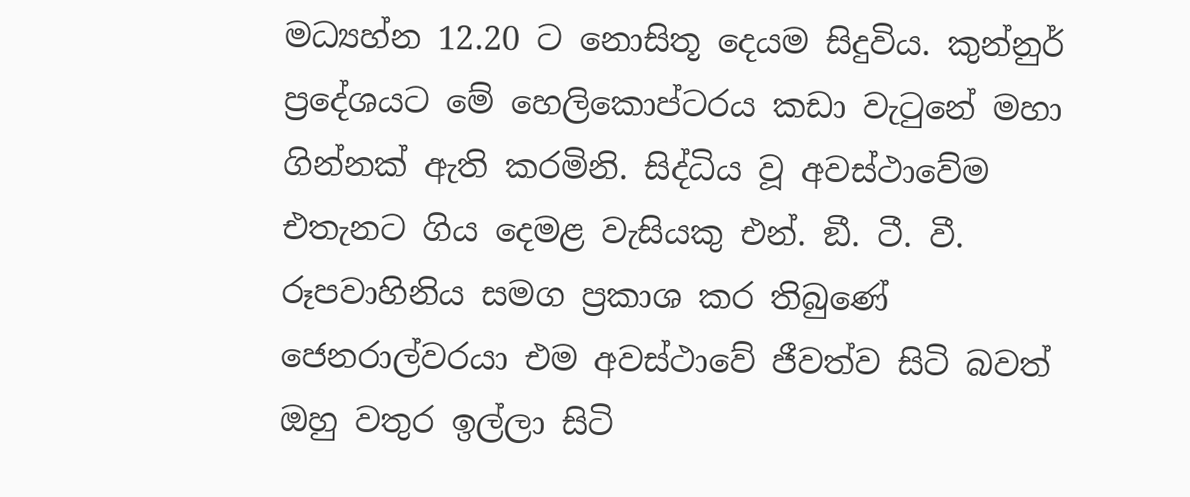මධ්‍යහ්න 12.20 ට නොසිතූ දෙයම සිදුවිය. කුන්නුර් ප්‍රදේශයට මේ හෙලිකොප්ටරය කඩා වැටුනේ මහා ගින්නක් ඇති කරමිනි. සිද්ධිය වූ අවස්ථාවේම එතැනට ගිය දෙමළ වැසියකු එන්. ඞී. ටී. වී. රූපවාහිනිය සමග ප්‍රකාශ කර තිබුණේ ජෙනරාල්වරයා එම අවස්ථාවේ ජීවත්ව සිටි බවත් ඔහු වතුර ඉල්ලා සිටි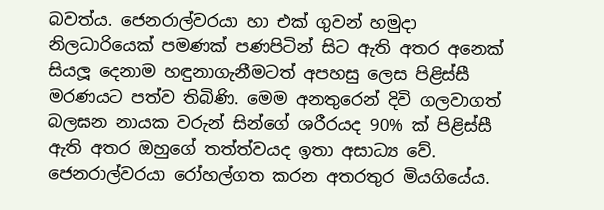බවත්ය. ජෙනරාල්වරයා හා එක් ගුවන් හමුදා නිලධාරියෙක් පමණක් පණපිටින් සිට ඇති අතර අනෙක් සියලූ දෙනාම හඳුනාගැනීමටත් අපහසු ලෙස පිළිස්සී මරණයට පත්ව තිබිණි. මෙම අනතුරෙන් දිවි ගලවාගත් බලඝන නායක වරුන් සින්ගේ ශරීරයද 90% ක් පිළිස්සී ඇති අතර ඔහුගේ තත්ත්වයද ඉතා අසාධ්‍ය වේ. ජෙනරාල්වරයා රෝහල්ගත කරන අතරතුර මියගියේය.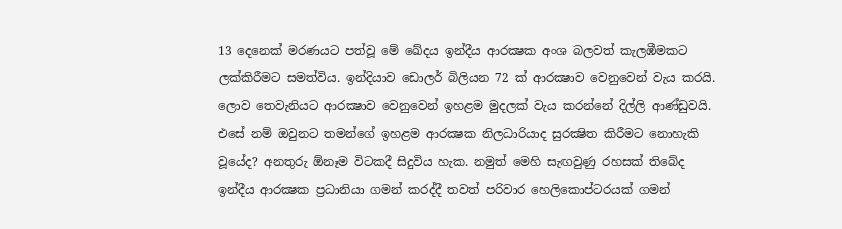13 දෙනෙක් මරණයට පත්වූ මේ ඛේදය ඉන්දීය ආරක්‍ෂක අංශ බලවත් කැලඹීමකට ලක්කිරීමට සමත්විය. ඉන්දියාව ඩොලර් බිලියන 72 ක් ආරක්‍ෂාව වෙනුවෙන් වැය කරයි. ලොව තෙවැනියට ආරක්‍ෂාව වෙනුවෙන් ඉහළම මුදලක් වැය කරන්නේ දිල්ලි ආණ්ඩුවයි. එසේ නම් ඔවුනට තමන්ගේ ඉහළම ආරක්‍ෂක නිලධාරියාද සුරක්‍ෂිත කිරීමට නොහැකි වූයේද? අනතුරු ඕනෑම විටකදී සිදුවිය හැක. නමුත් මෙහි සැඟවුණු රහසක් තිබේද ඉන්දීය ආරක්‍ෂක ප්‍රධානියා ගමන් කරද්දී තවත් පරිවාර හෙලිකොප්ටරයක් ගමන්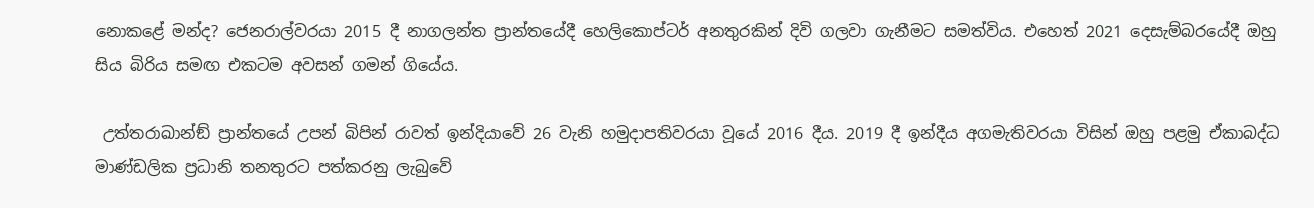නොකළේ මන්ද? ජෙනරාල්වරයා 2015 දී නාගලන්ත ප්‍රාන්තයේදී හෙලිකොප්ටර් අනතුරකින් දිවි ගලවා ගැනීමට සමත්විය. එහෙත් 2021 දෙසැම්බරයේදී ඔහු සිය බිරිය සමඟ එකටම අවසන් ගමන් ගියේය.

 උත්තරාඛාන්ඞ් ප්‍රාන්තයේ උපන් බිපින් රාවත් ඉන්දියාවේ 26 වැනි හමුදාපතිවරයා වූයේ 2016 දීය. 2019 දී ඉන්දීය අගමැතිවරයා විසින් ඔහු පළමු ඒකාබද්ධ මාණ්ඩලික ප්‍රධානි තනතුරට පත්කරනු ලැබුවේ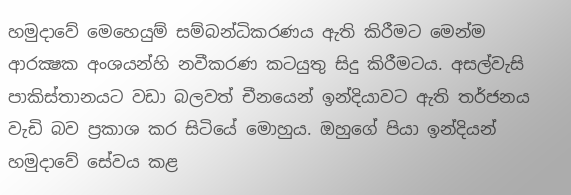හමුදාවේ මෙහෙයුම් සම්බන්ධිකරණය ඇති කිරීමට මෙන්ම ආරක්‍ෂක අංශයන්හි නවීකරණ කටයුතු සිදු කිරීමටය. අසල්වැසි පාකිස්තානයට වඩා බලවත් චීනයෙන් ඉන්දියාවට ඇති තර්ජනය වැඩි බව ප්‍රකාශ කර සිටියේ මොහුය. ඔහුගේ පියා ඉන්දියන් හමුදාවේ සේවය කළ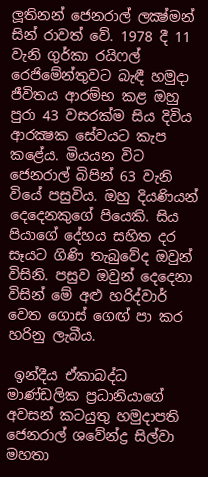ලූතිනන් ජෙනරාල් ලක්‍ෂ්මන් සින් රාවත් වේ. 1978 දී 11 වැනි ගුර්කා රයිෆල් රෙජිමේන්තුවට බැඳී හමුදා ජීවිතය ආරම්භ කළ ඔහු පුරා 43 වසරක්ම සිය දිවිය ආරක්‍ෂක සේවයට කැප කළේය. මියයන විට ජෙනරාල් බිපින් 63 වැනි වියේ පසුවිය. ඔහු දියණියන් දෙදෙනකුගේ පියෙකි. සිය පියාගේ දේහය සහිත දර සෑයට ගිණි තැබුවේද ඔවුන් විසිනි. පසුව ඔවුන් දෙදෙනා විසින් මේ අළු හරිද්වාර් වෙත ගොස් ගෙඟ් පා කර හරිනු ලැබීය.

 ඉන්දීය ඒකාබද්ධ මාණ්ඩලික ප්‍රධානියාගේ අවසන් කටයුතු හමුදාපති ජෙනරාල් ශවේන්ද්‍ර සිල්වා මහතා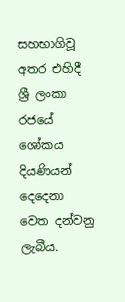සහභාගිවූ අතර එහිදී ශ්‍රී ලංකා රජයේ ශෝකය දියණියන් දෙදෙනා වෙත දන්වනු ලැබීය.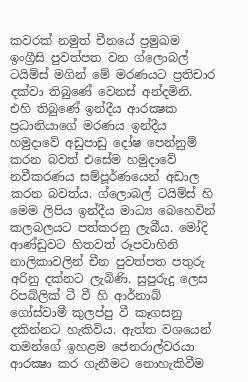කවරක් නමුත් චීනයේ ප්‍රමුඛම ඉංග්‍රීසි පුවත්පත වන ග්ලොබල් ටයිම්ස් මගින් මේ මරණයට ප්‍රතිචාර දක්වා තිබුණේ වෙනස් අන්දමිනි. එහි තිබුණේ ඉන්දීය ආරක්‍ෂක ප්‍රධානියාගේ මරණය ඉන්දීය හමුදාවේ අඩුපාඩු දෝෂ පෙන්නුම් කරන බවත් එසේම හමුදාවේ නවීකරණය සම්පූර්ණයෙන් අඩාල කරන බවත්ය. ග්ලොබල් ටයිම්ස් හි මෙම ලිපිය ඉන්දීය මාධ්‍ය බෙහෙවින් කලබලයට පත්කරනු ලැබීය. මෝදි ආණ්ඩුවට හිතවත් රූපවාහිනි නාලිකාවලින් චීන පුවත්පත පතුරු අරිනු දක්නට ලැබිණි. සුපුරුදු ලෙස රිපබ්ලික් ටී වී හි ආර්නාබ් ගෝස්වාමී කුලප්පු වී කෑගසනු දකින්නට හැකිවිය. ඇත්ත වශයෙන් තමන්ගේ ඉහළම ජෙනරාල්වරයා ආරක්‍ෂා කර ගැනීමට නොහැකිවීම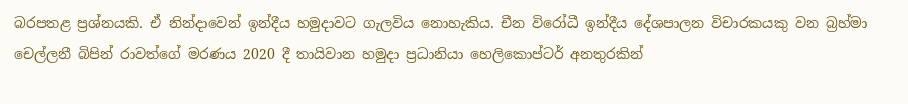බරපතළ ප්‍රශ්නයකි. ඒ නින්දාවෙන් ඉන්දීය හමුදාවට ගැලවිය නොහැකිය. චීන විරෝධී ඉන්දීය දේශපාලන විචාරකයකු වන බ්‍රහ්මා චෙල්ලනී බිපින් රාවත්ගේ මරණය 2020 දී තායිවාන හමුදා ප්‍රධානියා හෙලිකොප්ටර් අනතුරකින්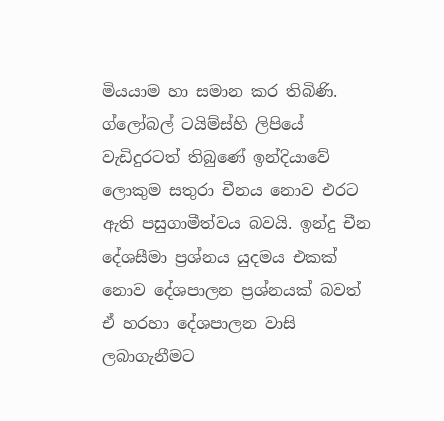මියයාම හා සමාන කර තිබිණි. ග්ලෝබල් ටයිම්ස්හි ලිපියේ වැඩිදුරටත් තිබුණේ ඉන්දියාවේ ලොකුම සතුරා චීනය නොව එරට ඇති පසුගාමීත්වය බවයි. ඉන්දු චීන දේශසීමා ප්‍රශ්නය යුදමය එකක් නොව දේශපාලන ප්‍රශ්නයක් බවත් ඒ හරහා දේශපාලන වාසි ලබාගැනීමට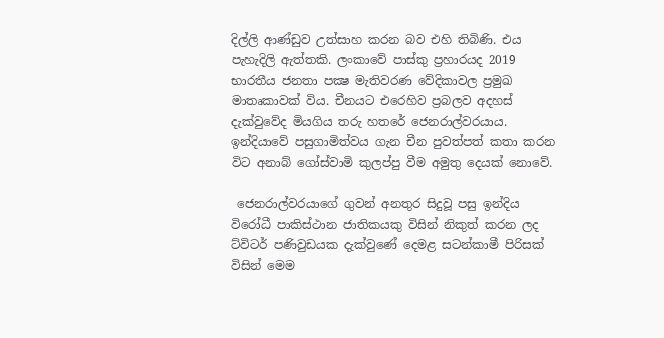දිල්ලි ආණ්ඩුව උත්සාහ කරන බව එහි තිබිණි. එය පැහැදිලි ඇත්තකි. ලංකාවේ පාස්කු ප්‍රහාරයද 2019 භාරතීය ජනතා පක්‍ෂ මැතිවරණ වේදිකාවල ප්‍රමුඛ මාතෘකාවක් විය. චීනයට එරෙහිව ප්‍රබලව අදහස් දැක්වුවේද මියගිය තරු හතරේ ජෙනරාල්වරයාය. ඉන්දියාවේ පසුගාමිත්වය ගැන චීන පුවත්පත් කතා කරන විට අනාබ් ගෝස්වාමි කුලප්පු වීම අමුතු දෙයක් නොවේ.

 ජෙනරාල්වරයාගේ ගුවන් අනතුර සිදුවූ පසු ඉන්දිය විරෝධී පාකිස්ථාන ජාතිකයකු විසින් නිකුත් කරන ලද ට්විටර් පණිවුඩයක දැක්වුණේ දෙමළ සටන්කාමී පිරිසක් විසින් මෙම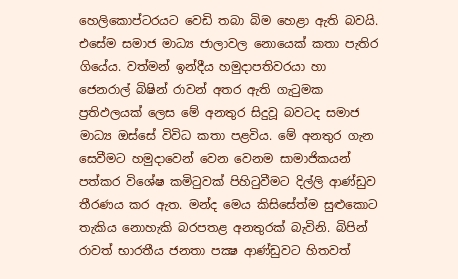හෙලිකොප්ටරයට වෙඩි තබා බිම හෙළා ඇති බවයි. එසේම සමාජ මාධ්‍ය ජාලාවල නොයෙක් කතා පැතිර ගියේය. වත්මන් ඉන්දීය හමුදාපතිවරයා හා ජෙනරාල් බිෂින් රාවන් අතර ඇති ගැටුමක ප්‍රතිඵලයක් ලෙස මේ අනතුර සිදුවූ බවටද සමාජ මාධ්‍ය ඔස්සේ විවිධ කතා පළවිය. මේ අනතුර ගැන සෙවීමට හමුදාවෙන් වෙන වෙනම සාමාජිකයන් පත්කර විශේෂ කමිටුවක් පිහිටුවීමට දිල්ලි ආණ්ඩුව තීරණය කර ඇත. මන්ද මෙය කිසිසේත්ම සුළුකොට තැකිය නොහැකි බරපතළ අනතුරක් බැවිනි. බිපින් රාවත් භාරතීය ජනතා පක්‍ෂ ආණ්ඩුවට හිතවත්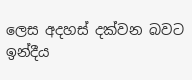ලෙස අදහස් දක්වන බවට ඉන්දීය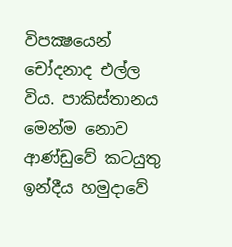විපක්‍ෂයෙන් චෝදනාද එල්ල විය. පාකිස්තානය මෙන්ම නොව ආණ්ඩුවේ කටයුතු ඉන්දීය හමුදාවේ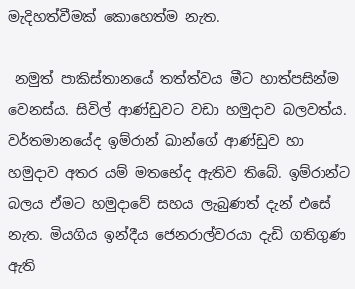මැදිහත්වීමක් කොහෙත්ම නැත.

 නමුත් පාකිස්තානයේ තත්ත්වය මීට හාත්පසින්ම වෙනස්ය. සිවිල් ආණ්ඩුවට වඩා හමුදාව බලවත්ය. වර්තමානයේද ඉම්රාන් ඛාන්ගේ ආණ්ඩුව හා හමුදාව අතර යම් මතභේද ඇතිව තිබේ. ඉම්රාන්ට බලය ඒමට හමුදාවේ සහය ලැබුණත් දැන් එසේ නැත. මියගිය ඉන්දීය ජෙනරාල්වරයා දැඩි ගතිගුණ ඇති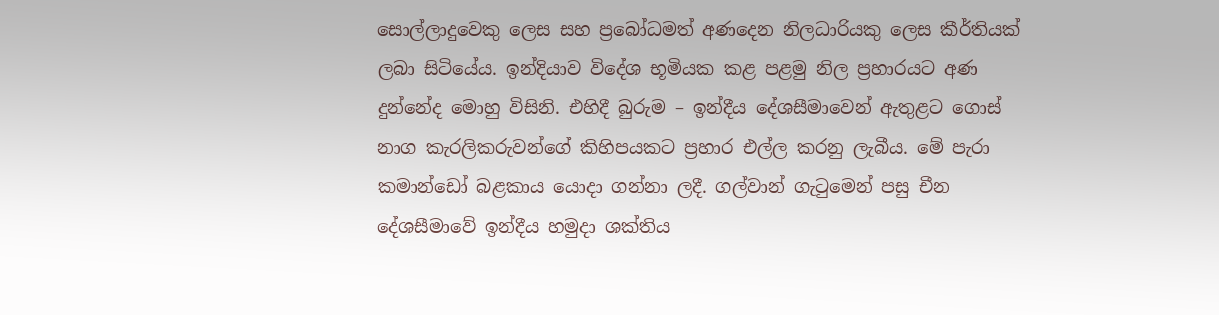සොල්ලාදුවෙකු ලෙස සහ ප්‍රබෝධමත් අණදෙන නිලධාරියකු ලෙස කීර්තියක් ලබා සිටියේය. ඉන්දියාව විදේශ භූමියක කළ පළමු නිල ප්‍රහාරයට අණ දුන්නේද මොහු විසිනි. එහිදී බුරුම – ඉන්දීය දේශසීමාවෙන් ඇතුළට ගොස් නාග කැරලිකරුවන්ගේ කිහිපයකට ප්‍රහාර එල්ල කරනු ලැබීය. මේ පැරා කමාන්ඩෝ බළකාය යොදා ගන්නා ලදී. ගල්වාන් ගැටුමෙන් පසු චීන දේශසීමාවේ ඉන්දීය හමුදා ශක්තිය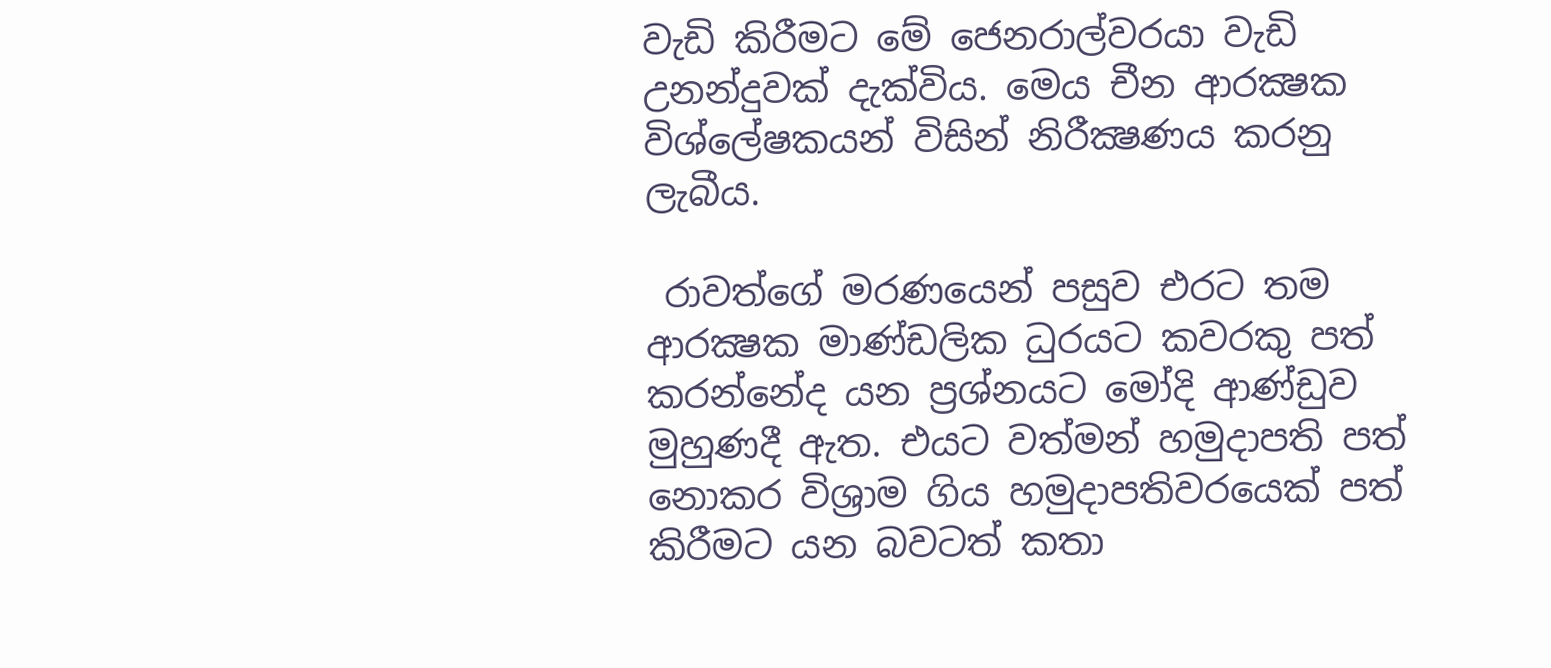වැඩි කිරීමට මේ ජෙනරාල්වරයා වැඩි උනන්දුවක් දැක්විය. මෙය චීන ආරක්‍ෂක විශ්ලේෂකයන් විසින් නිරීක්‍ෂණය කරනු ලැබීය.

 රාවත්ගේ මරණයෙන් පසුව එරට තම ආරක්‍ෂක මාණ්ඩලික ධුරයට කවරකු පත් කරන්නේද යන ප්‍රශ්නයට මෝදි ආණ්ඩුව මුහුණදී ඇත. එයට වත්මන් හමුදාපති පත් නොකර විශ්‍රාම ගිය හමුදාපතිවරයෙක් පත් කිරීමට යන බවටත් කතා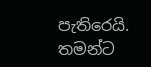පැතිරෙයි. තමන්ට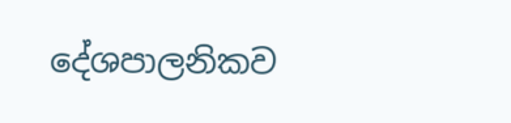දේශපාලනිකව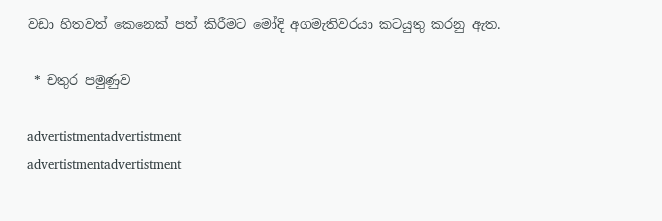වඩා හිතවත් කෙනෙක් පත් කිරීමට මෝදි අගමැතිවරයා කටයුතු කරනු ඇත.

 * චතුර පමුණුව

advertistmentadvertistment
advertistmentadvertistment